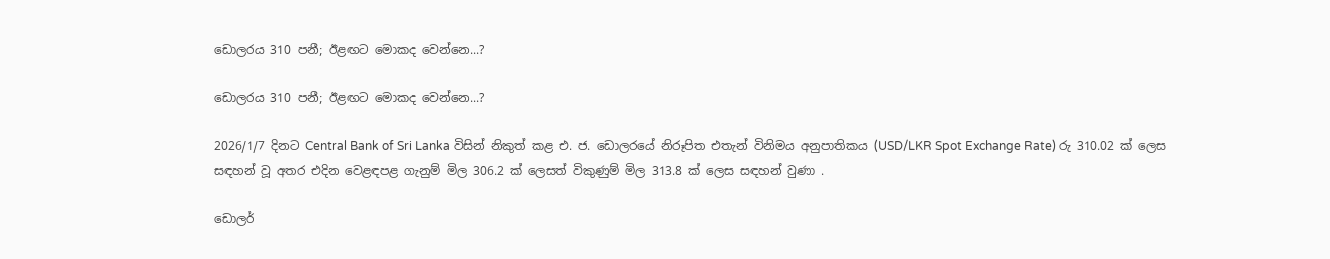ඩොලරය 310 පනී; ඊළඟට මොකද වෙන්නෙ...?

ඩොලරය 310 පනී; ඊළඟට මොකද වෙන්නෙ...?

2026/1/7 දිනට Central Bank of Sri Lanka විසින් නිකුත් කළ එ. ජ. ඩොලරයේ නිරූපිත එතැන් විනිමය අනුපාතිකය (USD/LKR Spot Exchange Rate) රු 310.02 ක් ලෙස සඳහන් වූ අතර එදින වෙළඳපළ ගැනුම් මිල 306.2 ක් ලෙසත් විකුණුම් මිල 313.8 ක් ලෙස සඳහන් වුණා .

ඩොලර්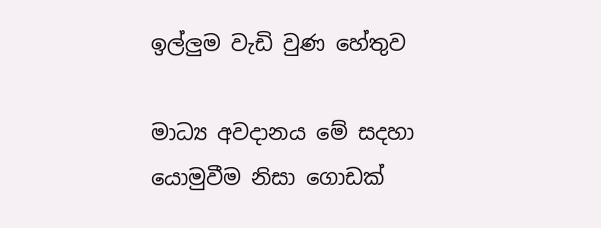ඉල්ලුම වැඩි වුණ හේතුව

මාධ්‍ය අවදානය මේ සදහා යොමුවීම නිසා ගොඩක්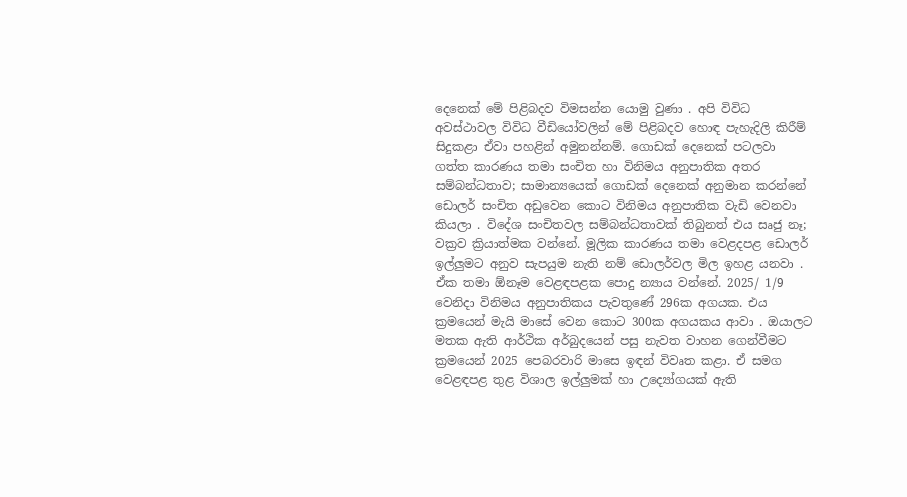දෙනෙක් මේ පිළිබදව විමසන්න යොමු වුණා . අපි විවිධ අවස්ථාවල විවිධ වීඩියෝවලින් මේ පිළිබදව හොඳ පැහැදිලි කිරීම් සිදුකළා ඒවා පහළින් අමුනන්නම්. ගොඩක් දෙනෙක් පටලවා ගත්ත කාරණය තමා සංචිත හා විනිමය අනුපාතික අතර සම්බන්ධතාව; සාමාන්‍යයෙක් ගොඩක් දෙනෙක් අනුමාන කරන්නේ ඩොලර් සංචිත අඩුවෙන කොට විනිමය අනුපාතික වැඩි වෙනවා කියලා . විදේශ සංචිතවල සම්බන්ධතාවක් තිබුනත් එය සෘජු නෑ; වක්‍රව ක්‍රියාත්මක වන්නේ. මූලික කාරණය තමා වෙළදපළ ඩොලර් ඉල්ලුමට අනුව සැපයුම නැති නම් ඩොලර්වල මිල ඉහළ යනවා . ඒක තමා ඕනෑම වෙළඳපළක පොදු න්‍යාය වන්නේ. 2025/ 1/9 වෙනිදා විනිමය අනුපාතිකය පැවතුණේ 296ක අගයක. එය ක්‍රමයෙන් මැයි මාසේ වෙන කොට 300ක අගයකය ආවා . ඔයාලට මතක ඇති ආර්ථික අර්බුදයෙන් පසු නැවත වාහන ගෙන්වීමට ක්‍රමයෙන් 2025 පෙබරවාරි මාසෙ ඉඳන් විවෘත කළා. ඒ සමග වෙළඳපළ තුළ විශාල ඉල්ලුමක් හා උද්‍යෝගයක් ඇති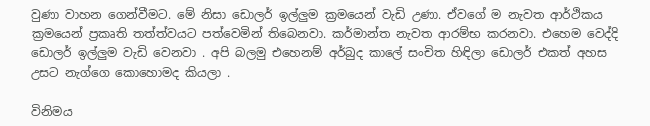වුණා වාහන ගෙන්වීමට. මේ නිසා ඩොලර් ඉල්ලුම ක්‍රමයෙන් වැඩි උණා. ඒවගේ ම නැවත ආර්ථිකය ක්‍රමයෙන් ප්‍රකෘති තත්ත්වයට පත්වෙමින් තිබෙනවා. කර්මාන්ත නැවත ආරම්භ කරනවා. එහෙම වෙද්දි ඩොලර් ඉල්ලුම වැඩි වෙනවා . අපි බලමු එහෙනම් අර්බුද කාලේ සංචිත හිඳිලා ඩොලර් එකත් අහස උසට නැග්ගෙ කොහොමද කියලා .

විනිමය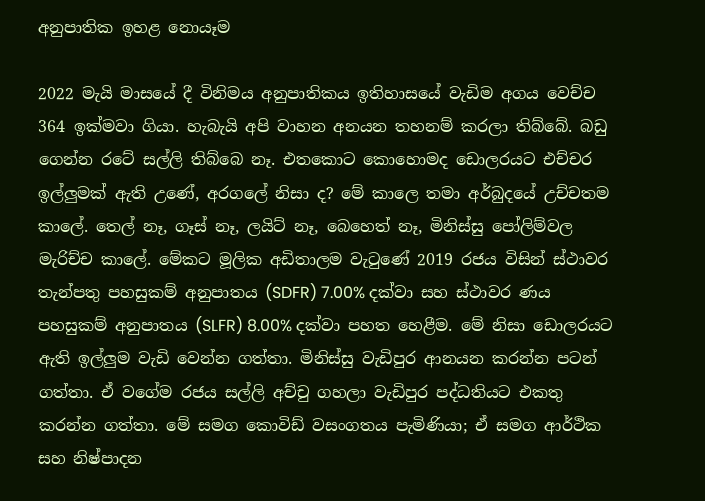අනුපාතික ඉහළ නොයෑම

2022 මැයි මාසයේ දී විනිමය අනුපාතිකය ඉතිහාසයේ වැඩිම අගය වෙච්ච 364 ඉක්මවා ගියා. හැබැයි අපි වාහන අනයන තහනම් කරලා තිබ්බේ. බඩු ගෙන්න රටේ සල්ලි තිබ්බෙ නෑ. එතකොට කොහොමද ඩොලරයට එච්චර ඉල්ලුමක් ඇති උණේ, අරගලේ නිසා ද? මේ කාලෙ තමා අර්බුදයේ උච්චතම කාලේ. තෙල් නෑ, ගෑස් නෑ, ලයිට් නෑ, බෙහෙත් නෑ, මිනිස්සු පෝලිම්වල මැරිච්ච කාලේ. මේකට මූලික අඩිතාලම වැටුණේ 2019 රජය විසින් ස්ථාවර තැන්පතු පහසුකම් අනුපාතය (SDFR) 7.00% දක්වා සහ ස්ථාවර ණය පහසුකම් අනුපාතය (SLFR) 8.00% දක්වා පහත හෙළීම. මේ නිසා ඩොලරයට ඇති ඉල්ලුම වැඩි වෙන්න ගත්තා. මිනිස්සු වැඩිපුර ආනයන කරන්න පටන් ගත්තා. ඒ වගේම රජය සල්ලි අච්චු ගහලා වැඩිපුර පද්ධතියට එකතු කරන්න ගත්තා. මේ සමග කොවිඩ් වසංගතය පැමිණියා; ඒ සමග ආර්ථික සහ නිෂ්පාදන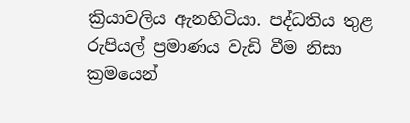ක්‍රියාවලිය ඇනහිටියා. පද්ධතිය තුළ රුපියල් ප්‍රමාණය වැඩි වීම නිසා ක්‍රමයෙන්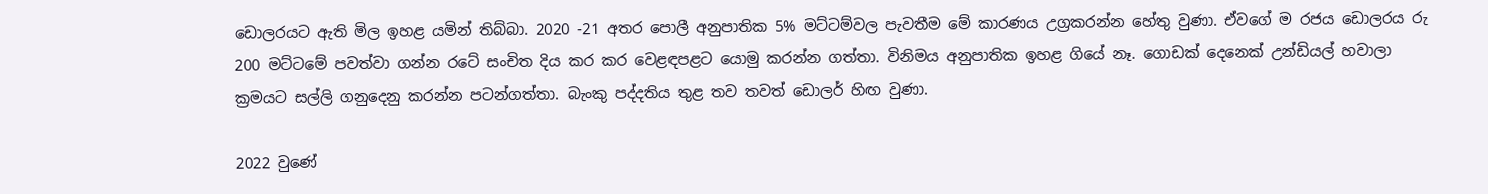ඩොලරයට ඇති මිල ඉහළ යමින් තිබ්බා. 2020 -21 අතර පොලී අනුපාතික 5% මට්ටම්වල පැවතීම මේ කාරණය උග්‍රකරන්න හේතු වුණා. ඒවගේ ම රජය ඩොලරය රු 200 මට්ටමේ පවත්වා ගන්න රටේ සංචිත දිය කර කර වෙළඳපළට යොමු කරන්න ගත්තා. විනිමය අනුපාතික ඉහළ ගියේ නෑ. ගොඩක් දෙනෙක් උන්ඩියල් හවාලා ක්‍රමයට සල්ලි ගනුදෙනු කරන්න පටන්ගත්තා. බැංකු පද්දතිය තුළ තව තවත් ඩොලර් හිඟ වුණා.

2022 වුණේ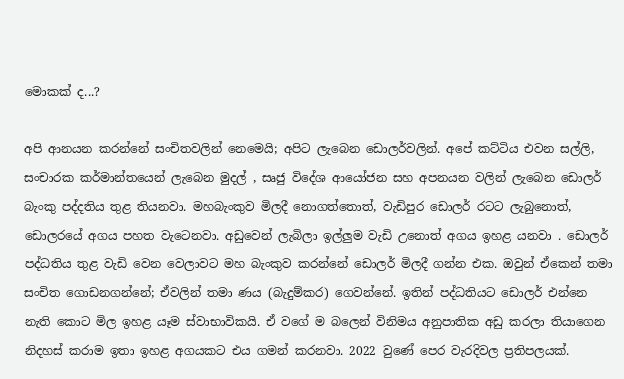මොකක් ද...?

අපි ආනයන කරන්නේ සංචිතවලින් නෙමෙයි; අපිට ලැබෙන ඩොලර්වලින්. අපේ කට්ටිය එවන සල්ලි, සංචාරක කර්මාන්තයෙන් ලැබෙන මුදල් , සෘජු විදේශ ආයෝජන සහ අපනයන වලින් ලැබෙන ඩොලර් බැංකු පද්දතිය තුළ තියනවා. මහබැංකුව මිලදී නොගත්තොත්, වැඩිපුර ඩොලර් රටට ලැබුනොත්, ඩොලරයේ අගය පහත වැටෙනවා. අඩුවෙන් ලැබිලා ඉල්ලුම වැඩි උනොත් අගය ඉහළ යනවා . ඩොලර් පද්ධතිය තුළ වැඩි වෙන වෙලාවට මහ බැංකුව කරන්නේ ඩොලර් මිලදී ගන්න එක. ඔවුන් ඒකෙන් තමා සංචිත ගොඩනගන්නේ; ඒවලින් තමා ණය (බැදුම්කර) ගෙවන්නේ. ඉතින් පද්ධතියට ඩොලර් එන්නෙ නැති කොට මිල ඉහළ යෑම ස්වාභාවිකයි. ඒ වගේ ම බලෙන් විනිමය අනුපාතික අඩු කරලා තියාගෙන නිදහස් කරාම ඉතා ඉහළ අගයකට එය ගමන් කරනවා. 2022 වුණේ පෙර වැරදිවල ප්‍රතිපලයක්.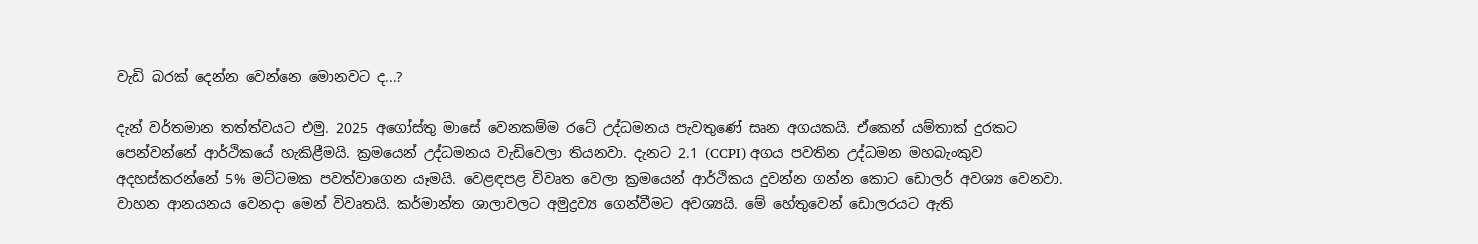වැඩි බරක් දෙන්න වෙන්නෙ මොනවට ද...?

දැන් වර්තමාන තත්ත්වයට එමු. 2025 අගෝස්තු මාසේ වෙනකම්ම රටේ උද්ධමනය පැවතුණේ සෘන අගයකයි. ඒකෙන් යම්තාක් දුරකට පෙන්වන්නේ ආර්ථිකයේ හැකිළීමයි. ක්‍රමයෙන් උද්ධමනය වැඩිවෙලා තියනවා. දැනට 2.1 (CCPI) අගය පවතින උද්ධමන මහබැංකුව අදහස්කරන්නේ 5% මට්ටමක පවත්වාගෙන යෑමයි. වෙළඳපළ විවෘත වෙලා ක්‍රමයෙන් ආර්ථිකය දුවන්න ගන්න කොට ඩොලර් අවශ්‍ය වෙනවා. වාහන ආනයනය වෙනදා මෙන් විවෘතයි. කර්මාන්ත ශාලාවලට අමුද්‍රව්‍ය ගෙන්වීමට අවශ්‍යයි. මේ හේතුවෙන් ඩොලරයට ඇති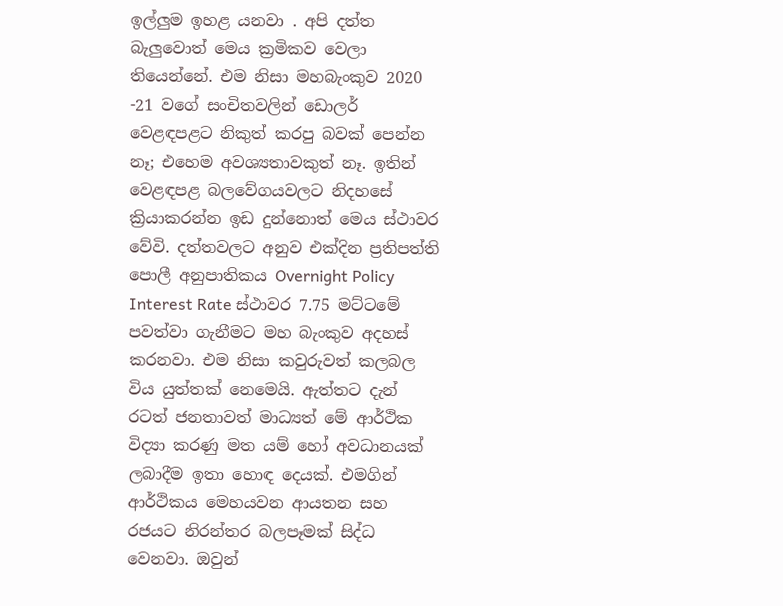ඉල්ලුම ඉහළ යනවා . අපි දත්ත බැලුවොත් මෙය ක්‍රමිකව වෙලා තියෙන්නේ. එම නිසා මහබැංකුව 2020 -21 වගේ සංචිතවලින් ඩොලර් වෙළඳපළට නිකුත් කරපු බවක් පෙන්න නෑ; එහෙම අවශ්‍යතාවකුත් නෑ. ඉතින් වෙළඳපළ බලවේගයවලට නිදහසේ ක්‍රියාකරන්න ඉඩ දුන්නොත් මෙය ස්ථාවර වේවි. දත්තවලට අනුව එක්දින ප්‍රතිපත්ති පොලී අනුපාතිකය Overnight Policy Interest Rate ස්ථාවර 7.75 මට්ටමේ පවත්වා ගැනීමට මහ බැංකුව අදහස් කරනවා. එම නිසා කවුරුවත් කලබල විය යුත්තක් නෙමෙයි. ඇත්තට දැන් රටත් ජනතාවත් මාධ්‍යත් මේ ආර්ථික විද්‍යා කරණු මත යම් හෝ අවධානයක් ලබාදීම ඉතා හොඳ දෙයක්. එමගින් ආර්ථිකය මෙහයවන ආයතන සහ රජයට නිරන්තර බලපෑමක් සිද්ධ වෙනවා. ඔවුන්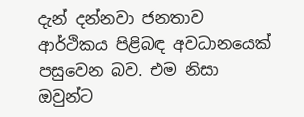දැන් දන්නවා ජනතාව ආර්ථිකය පිළිබඳ අවධානයෙක් පසුවෙන බව. එම නිසා ඔවුන්ට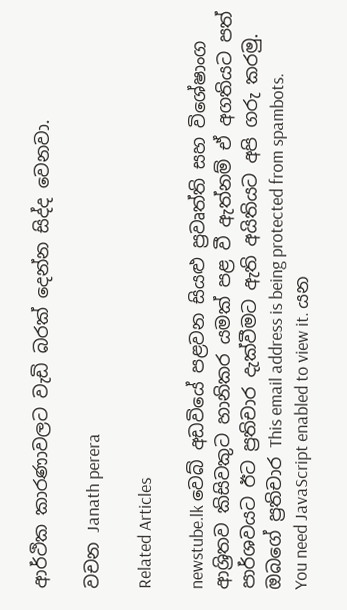ආර්ථික කාරණාවලට වැඩි බරක් දෙන්න සිද්ද වෙනවා.

වචන Janath perera

Related Articles

newstube.lk වෙබ් අඩවියේ පළවන සියළු ප්‍රවෘත්ති සහ විශේෂාංග ආශ්‍රිතව කිසිවකුට හානිකර යමක් පළ වී ඇත්නම් ඒ අගතියට පත් පාර්ශවයට ඊට ප්‍රතිචාර දැක්වීමට ඇති අයිතියට අපි ගරු කරමු.
ඔබගේ ප්‍රතිචාර This email address is being protected from spambots. You need JavaScript enabled to view it. යන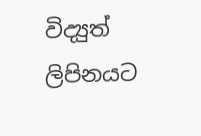විද්‍යුත් ලිපිනයට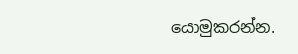යොමුකරන්න.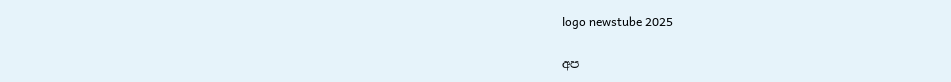logo newstube 2025

අප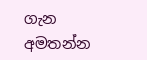ගැන අමතන්න